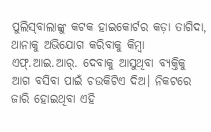ପୁଲିସ୍‌ବାଲାଙ୍କୁ କଟକ ହାଇକୋର୍ଟର କଡ଼ା ତାଗିଦା, ଥାନାକୁ ଅଭିଯୋଗ କରିବାକୁ କିମ୍ବା ଏଫ୍‌.ଆଇ.ଆର୍‌. ଦେବାକୁ ଆସୁଥିବା ବ୍ୟକ୍ତିକୁ ଆଗ ବସିବା ପାଇଁ ଚଉକିଟିଏ ଦିଅ। ନିକଟରେ ଜାରି ହୋଇଥିବା ଏହି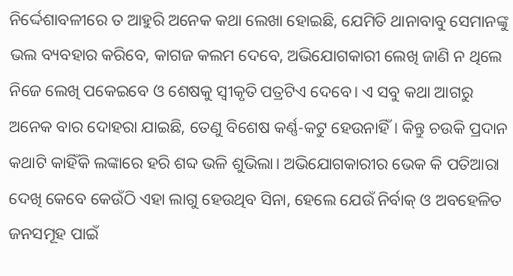ନିର୍ଦ୍ଦେଶାବଳୀରେ ତ ଆହୁରି ଅନେକ କଥା ଲେଖା ହୋଇଛି, ଯେମିତି ଥାନାବାବୁ ସେମାନଙ୍କୁ ଭଲ ବ୍ୟବହାର କରିବେ, କାଗଜ କଲମ ଦେବେ, ଅଭିଯୋଗକାରୀ ଲେଖି ଜାଣି ନ ଥିଲେ ନିଜେ ଲେଖି ପକେଇବେ ଓ ଶେଷକୁ ସ୍ବୀକୃତି ପତ୍ରଟିଏ ଦେବେ। ଏ ସବୁ କଥା ଆଗରୁ ଅନେକ ବାର ଦୋହରା ଯାଇଛି, ତେଣୁ ବିଶେଷ କର୍ଣ୍ଣ-କଟୁ ହେଉନାହିଁ। କିନ୍ତୁ ଚଉକି ପ୍ରଦାନ କଥାଟି କାହିଁକି ଲଙ୍କାରେ ହରି ଶବ୍ଦ ଭଳି ଶୁଭିଲା। ଅଭିଯୋଗକାରୀର ଭେକ କି ପତିଆରା ଦେଖି କେବେ କେଉଁଠି ଏହା ଲାଗୁ ହେଉଥିବ ସିନା, ହେଲେ ଯେଉଁ ନିର୍ବାକ୍‌ ଓ ଅବହେଳିତ ଜନସମୂହ ପାଇଁ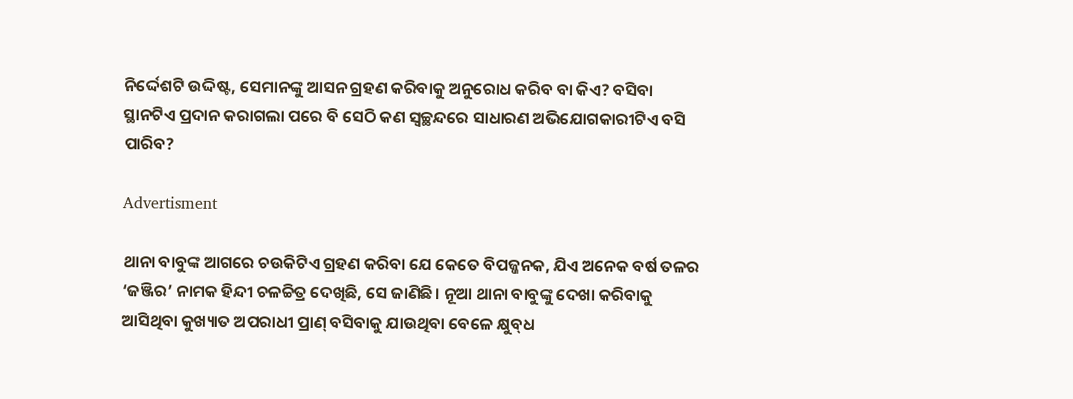ନିର୍ଦ୍ଦେଶଟି ଉଦ୍ଦିଷ୍ଟ, ସେମାନଙ୍କୁ ଆସନ ଗ୍ରହଣ କରିବାକୁ ଅନୁରୋଧ କରିବ ବା କିଏ? ବସିବା ସ୍ଥାନଟିଏ ପ୍ରଦାନ କରାଗଲା ପରେ ବି ସେଠି କଣ ସ୍ବଚ୍ଛନ୍ଦରେ ସାଧାରଣ ଅଭିଯୋଗକାରୀଟିଏ ବସି ପାରିବ?

Advertisment

ଥାନା ବାବୁଙ୍କ ଆଗରେ ଚଉକିଟିଏ ଗ୍ରହଣ କରିବା ଯେ କେତେ ବିପଜ୍ଜନକ, ଯିଏ ଅନେକ ବର୍ଷ ତଳର ‘ଜଞ୍ଜିର’ ନାମକ ହିନ୍ଦୀ ଚଳଚ୍ଚିତ୍ର ଦେଖିଛି, ସେ ଜାଣିଛି। ନୂଆ ଥାନା ବାବୁଙ୍କୁ ଦେଖା କରିବାକୁ ଆସିଥିବା କୁଖ୍ୟାତ ଅପରାଧୀ ପ୍ରାଣ୍‌ ବସିବାକୁ ଯାଉଥିବା ବେଳେ କ୍ଷୁବ୍‌ଧ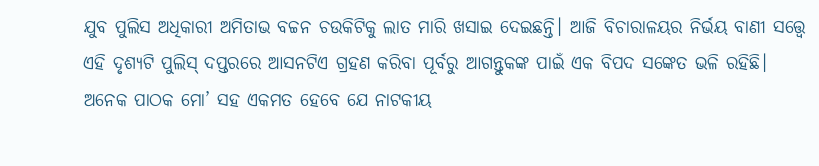ଯୁବ ପୁଲିସ ଅଧିକାରୀ ଅମିତାଭ ବଚ୍ଚନ ଚଉକିଟିକୁ ଲାତ ମାରି ଖସାଇ ଦେଇଛନ୍ତି। ଆଜି ବିଚାରାଳୟର ନିର୍ଭୟ ବାଣୀ ସତ୍ତ୍ୱେ ଏହି ଦୃଶ୍ୟଟି ପୁଲିସ୍‌ ଦପ୍ତରରେ ଆସନଟିଏ ଗ୍ରହଣ କରିବା ପୂର୍ବରୁ ଆଗନ୍ତୁକଙ୍କ ପାଇଁ ଏକ ବିପଦ ସଙ୍କେତ ଭଳି ରହିଛି। ଅନେକ ପାଠକ ମୋ’ ସହ ଏକମତ ହେବେ ଯେ ନାଟକୀୟ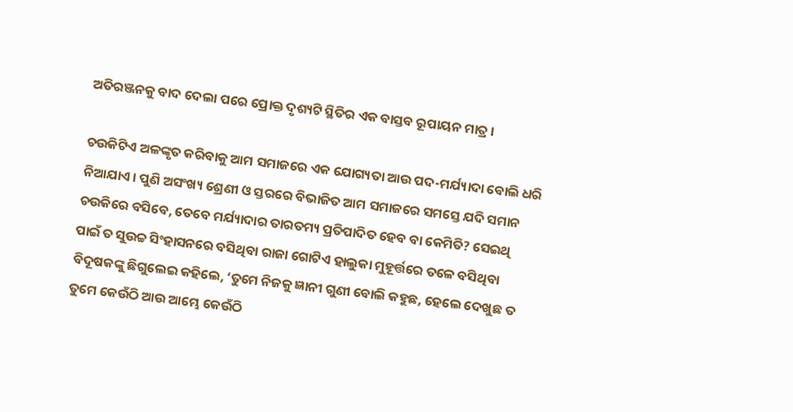ଅତିରଞ୍ଜନକୁ ବାଦ ଦେଲା ପରେ ପ୍ରୋକ୍ତ ଦୃଶ୍ୟଟି ସ୍ଥିତିର ଏକ ବାସ୍ତବ ରୂପାୟନ ମାତ୍ର।

ଚଉକିଟିଏ ଅଳଙ୍କୃତ କରିବାକୁ ଆମ ସମାଜରେ ଏକ ଯୋଗ୍ୟତା ଆଉ ପଦ-ମର୍ଯ୍ୟାଦା ବୋଲି ଧରି ନିଆଯାଏ। ପୁଣି ଅସଂଖ୍ୟ ଶ୍ରେଣୀ ଓ ସ୍ତରରେ ବିଭାଜିତ ଆମ ସମାଜରେ ସମସ୍ତେ ଯଦି ସମାନ ଚଉକିରେ ବସିବେ, ତେବେ ମର୍ଯ୍ୟାଦାର ତାରତମ୍ୟ ପ୍ରତିପାଦିତ ହେବ ବା କେମିତି? ସେଇଥି ପାଇଁ ତ ସୁଉଚ୍ଚ ସିଂହାସନରେ ବସିଥିବା ରାଜା ଗୋଟିଏ ହାଲୁକା ମୁହୂର୍ତ୍ତରେ ତଳେ ବସିଥିବା ବିଦୂଷକଙ୍କୁ ଛିଗୁଲେଇ କହିଲେ, ‘ତୁମେ ନିଜକୁ ଜ୍ଞାନୀ ଗୁଣୀ ବୋଲି କହୁଛ, ହେଲେ ଦେଖୁଛ ତ ତୁମେ କେଉଁଠି ଆଉ ଆମ୍ଭେ କେଉଁଠି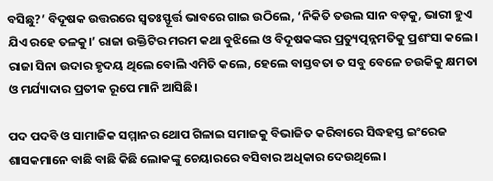ବସିଛୁ?’ ବିଦୂଷକ ଉତ୍ତରରେ ସ୍ୱତଃସ୍ଫୂର୍ତ୍ତ ଭାବରେ ଗାଇ ଉଠିଲେ, ‘ନିକିତି ତଉଲ ସାନ ବଡ଼କୁ, ଭାରୀ ହୁଏ ଯିଏ ରହେ ତଳକୁ।’ ରାଜା ଉକ୍ତିଟିର ମରମ କଥା ବୁଝିଲେ ଓ ବିଦୂଷକଙ୍କର ପ୍ରତ୍ୟୁତ୍ପନ୍ନମତିକୁ ପ୍ରଶଂସା କଲେ। ରାଜା ସିନା ଉଦାର ହୃଦୟ ଥିଲେ ବୋଲି ଏମିତି କଲେ, ହେଲେ ବାସ୍ତବତା ତ ସବୁ ବେଳେ ଚଉକିକୁ କ୍ଷମତା ଓ ମର୍ଯ୍ୟାଦାର ପ୍ରତୀକ ରୂପେ ମାନି ଆସିଛି।

ପଦ ପଦବି ଓ ସାମାଜିକ ସମ୍ମାନର ଥୋପ ଗିଳାଇ ସମାଜକୁ ବିଭାଜିତ କରିବାରେ ସିଦ୍ଧହସ୍ତ ଇଂରେଜ ଶାସକମାନେ ବାଛି ବାଛି କିଛି ଲୋକଙ୍କୁ ଚେୟାରରେ ବସିବାର ଅଧିକାର ଦେଉଥିଲେ।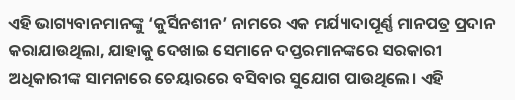ଏହି ଭାଗ୍ୟବାନମାନଙ୍କୁ ‘କୁର୍ସିନଶୀନ’ ନାମରେ ଏକ ମର୍ଯ୍ୟାଦାପୂର୍ଣ୍ଣ ମାନପତ୍ର ପ୍ରଦାନ କରାଯାଉଥିଲା, ଯାହାକୁ ଦେଖାଇ ସେମାନେ ଦପ୍ତରମାନଙ୍କରେ ସରକାରୀ ଅଧିକାରୀଙ୍କ ସାମନାରେ ଚେୟାରରେ ବସିବାର ସୁଯୋଗ ପାଉଥିଲେ। ଏହି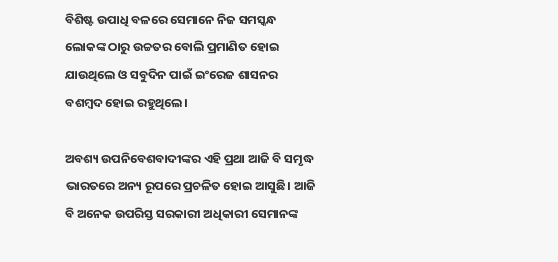ବିଶିଷ୍ଟ ଉପାଧି ବଳରେ ସେମାନେ ନିଜ ସମସ୍କନ୍ଧ ଲୋକଙ୍କ ଠାରୁ ଉଚ୍ଚତର ବୋଲି ପ୍ରମାଣିତ ହୋଇ ଯାଉଥିଲେ ଓ ସବୁଦିନ ପାଇଁ ଇଂରେଜ ଶାସନର ବଶମ୍ବଦ ହୋଇ ରହୁଥିଲେ।

ଅବଶ୍ୟ ଉପନିବେଶବାଦୀଙ୍କର ଏହି ପ୍ରଥା ଆଜି ବି ସମୃଦ୍ଧ ଭାରତରେ ଅନ୍ୟ ରୂପରେ ପ୍ରଚଳିତ ହୋଇ ଆସୁଛି। ଆଜି ବି ଅନେକ ଉପରିସ୍ତ ସରକାରୀ ଅଧିକାରୀ ସେମାନଙ୍କ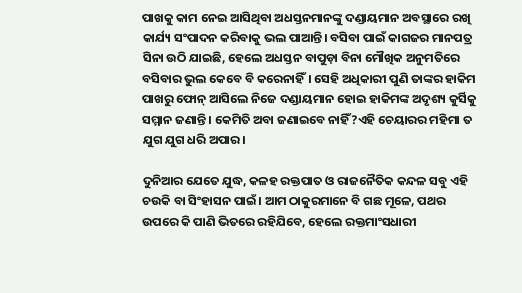ପାଖକୁ କାମ ନେଇ ଆସିଥିବା ଅଧସ୍ତନମାନଙ୍କୁ ଦଣ୍ଡାୟମାନ ଅବସ୍ଥାରେ ରଖି କାର୍ଯ୍ୟ ସଂପାଦନ କରିବାକୁ ଭଲ ପାଆନ୍ତି। ବସିବା ପାଇଁ କାଗଜର ମାନପତ୍ର ସିନା ଉଠି ଯାଇଛି, ହେଲେ ଅଧସ୍ତନ ବାପୁଡ଼ା ବିନା ମୌଖିକ ଅନୁମତିରେ ବସିବାର ଭୁଲ କେବେ ବି କରେନାହିଁ। ସେହି ଅଧିକାରୀ ପୁଣି ତାଙ୍କର ହାକିମ ପାଖରୁ ଫୋନ୍‌ ଆସିଲେ ନିଜେ ଦଣ୍ଡାୟମାନ ହୋଇ ହାକିମଙ୍କ ଅଦୃଶ୍ୟ କୁର୍ସିକୁ ସମ୍ମାନ ଜଣାନ୍ତି। କେମିତି ଅବା ଜଣାଇବେ ନାହିଁ?ଏହି ଚେୟାରର ମହିମା ତ ଯୁଗ ଯୁଗ ଧରି ଅପାର।

ଦୁନିଆର ଯେତେ ଯୁଦ୍ଧ, କଳହ ରକ୍ତପାତ ଓ ରାଜନୈତିକ କନ୍ଦଳ ସବୁ ଏହି ଚଉକି ବା ସିଂହାସନ ପାଇଁ। ଆମ ଠାକୁରମାନେ ବି ଗଛ ମୂଳେ, ପଥର ଉପରେ କି ପାଣି ଭିତରେ ରହିଯିବେ, ହେଲେ ରକ୍ତମାଂସଧାରୀ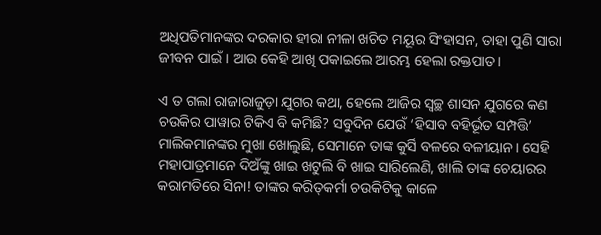ଅଧିପତିମାନଙ୍କର ଦରକାର ହୀରା ନୀଳା ଖଚିତ ମୟୂର ସିଂହାସନ, ତାହା ପୁଣି ସାରା ଜୀବନ ପାଇଁ। ଆଉ କେହି ଆଖି ପକାଇଲେ ଆରମ୍ଭ ହେଲା ରକ୍ତପାତ।

ଏ ତ ଗଲା ରାଜାରାଜୁଡ଼ା ଯୁଗର କଥା, ହେଲେ ଆଜିର ସ୍ୱଚ୍ଛ ଶାସନ ଯୁଗରେ କଣ ଚଉକିର ପାୱାର ଟିକିଏ ବି କମିଛି? ସବୁଦିନ ଯେଉଁ ‘ହିସାବ ବହିର୍ଭୂତ ସମ୍ପତ୍ତି’ ମାଲିକମାନଙ୍କର ମୁଖା ଖୋଲୁଛି, ସେମାନେ ତାଙ୍କ କୁର୍ସି ବଳରେ ବଳୀୟାନ। ସେହି ମହାପାତ୍ରମାନେ ଦିଅଁଙ୍କୁ ଖାଇ ଖଟୁଲି ବି ଖାଇ ସାରିଲେଣି, ଖାଲି ତାଙ୍କ ଚେୟାରର କରାମତିରେ ସିନା! ତାଙ୍କର କରିତ୍‌କର୍ମା ଚଉକିଟିକୁ କାଳେ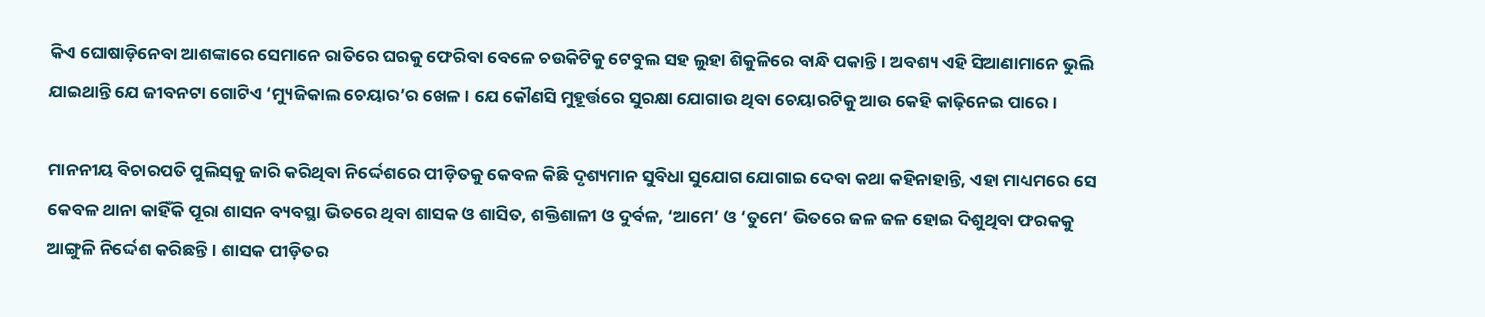କିଏ ଘୋଷାଡ଼ିନେବା ଆଶଙ୍କାରେ ସେମାନେ ରାତିରେ ଘରକୁ ଫେରିବା ବେଳେ ଚଉକିଟିକୁ ଟେବୁଲ ସହ ଲୁହା ଶିକୁଳିରେ ବାନ୍ଧି ପକାନ୍ତି। ଅବଶ୍ୟ ଏହି ସିଆଣାମାନେ ଭୁଲି ଯାଇଥାନ୍ତି ଯେ ଜୀବନଟା ଗୋଟିଏ ‘ମ୍ୟୁଜିକାଲ ଚେୟାର’ର ଖେଳ। ଯେ କୌଣସି ମୁହୂର୍ତ୍ତରେ ସୁରକ୍ଷା ଯୋଗାଉ ଥିବା ଚେୟାରଟିକୁ ଆଉ କେହି କାଢ଼ିନେଇ ପାରେ।

ମାନନୀୟ ବିଚାରପତି ପୁଲିସ୍‌କୁ ଜାରି କରିଥିବା ନିର୍ଦ୍ଦେଶରେ ପୀଡ଼ିତକୁ କେବଳ କିଛି ଦୃଶ୍ୟମାନ ସୁବିଧା ସୁଯୋଗ ଯୋଗାଇ ଦେବା କଥା କହିନାହାନ୍ତି, ଏହା ମାଧ୍ୟମରେ ସେ କେବଳ ଥାନା କାହିଁକି ପୂରା ଶାସନ ବ୍ୟବସ୍ଥା ଭିତରେ ଥିବା ଶାସକ ଓ ଶାସିତ, ଶକ୍ତିଶାଳୀ ଓ ଦୁର୍ବଳ, ‘ଆମେ’ ଓ ‘ତୁମେ’ ଭିତରେ ଜଳ ଜଳ ହୋଇ ଦିଶୁଥିବା ଫରକକୁ ଆଙ୍ଗୁଳି ନିର୍ଦ୍ଦେଶ କରିଛନ୍ତି। ଶାସକ ପୀଡ଼ିତର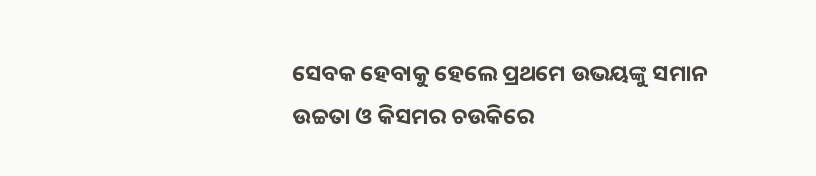ସେବକ ହେବାକୁ ହେଲେ ପ୍ରଥମେ ଉଭୟଙ୍କୁ ସମାନ ଉଚ୍ଚତା ଓ କିସମର ଚଉକିରେ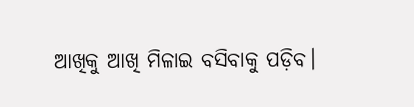ଆଖିକୁ ଆଖି ମିଳାଇ ବସିବାକୁ ପଡ଼ିବ।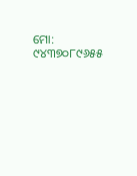ମୋ: ୯୪୩୭୦୮୯୬୫୫